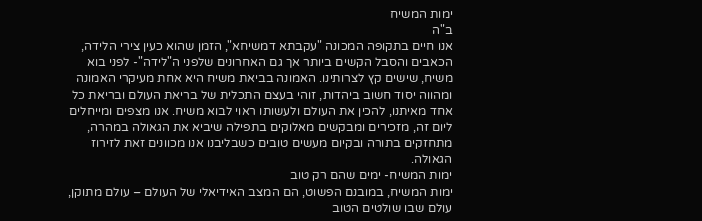ימות המשיח
ב"ה
אנו חיים בתקופה המכונה "עקבתא דמשיחא", הזמן שהוא כעין צירי הלידה, הכאבים והסבל הקשים ביותר אך גם האחרונים שלפני ה"לידה"- לפני בוא משיח, שישים קץ לצרותינו. האמונה בביאת משיח היא אחת מעיקרי האמונה ומהווה יסוד חשוב ביהדות, זוהי בעצם התכלית של בריאת העולם ובריאת כל אחד מאיתנו, להכין את העולם ולעשותו ראוי לבוא משיח. אנו מצפים ומייחלים ליום זה, מזכירים ומבקשים מאלוקים בתפילה שיביא את הגאולה במהרה, מתחזקים בתורה ובקיום מעשים טובים כשבליבנו אנו מכוונים זאת לזירוז הגאולה.
ימות המשיח- ימים שהם רק טוב
ימות המשיח, במובנם הפשוט, הם המצב האידיאלי של העולם – עולם מתוקן, עולם שבו שולטים הטוב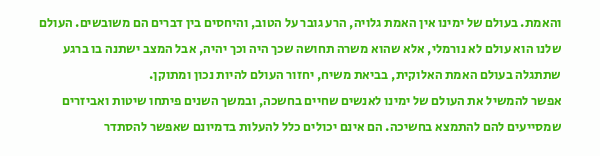והאמת. בעולם של ימינו אין האמת גלויה, הרע גובר על הטוב, והיחסים בין דברים הם משובשים. העולם שלנו הוא עולם לא נורמלי, אלא שהוא משרה תחושה שכך היה וכך יהיה, אבל המצב ישתנה בו ברגע שתתגלה בעולם האמת האלוקית, בביאת משיח, יחזור העולם להיות נכון ומתוקן.
אפשר להמשיל את העולם של ימינו לאנשים שחיים בחשכה, ובמשך השנים פיתחו שיטות ואביזרים שמסייעים להם להתמצא בחשיכה. הם אינם יכולים כלל להעלות בדמיונם שאפשר להסתדר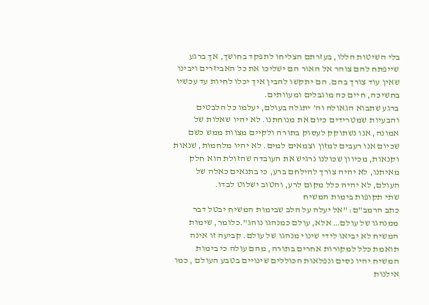בלי השיטות הללו, בעזרתם הצליחו לתפקד בחושך, אך ברגע שייפתח להם צוהר אל האור הם ישליכו את כל האביזרים ויבינו שאין עוד צורך בהם. הם יתקשו להבין איך יכלו לחיות עד עכשיו בחשיכה, חיים כה מוגבלים ומעוותים.
ברגע שתבוא הגאולה וה’ יתגלה בעולם, יעלמו כל הלבטים והבעיות שמטרידים כיום את מנוחתנו. לא יהיו שאלות של אמונה, אנו נשתוקק לעסוק בתורה ולקיים מצוות ממש כשם שכיום אנו רעבים למזון וצמאים למים. לא יהיו מלחמות, שנאות וקנאות, מכיוון שכולנו נרגיש את העובדה שהזולת הוא חלק מאיתנו, לא יהיה צורך להילחם ברע, כי בתנאים כאלה של העולם, לא יהיה כלל מקום לרע, והטוב ישלוט לבדו.
שתי תקופות בימות המשיח
כתב הרמב"ם: "אל יעלה על הלב שבימות המשיח יבטל דבר ממנהגו של עולם… אלא, עולם כמנהגו נוהג".כלומר, שימות המשיח לא יביאו לידי שינוי מנהגו של עולם. קביעה זו אינה תואמת כלל למקורות אחרים בתורה, מהם עולה כי בימות המשיח יהיו נסים ונפלאות הכוללים שינויים בטבע העולם , כמו אילנות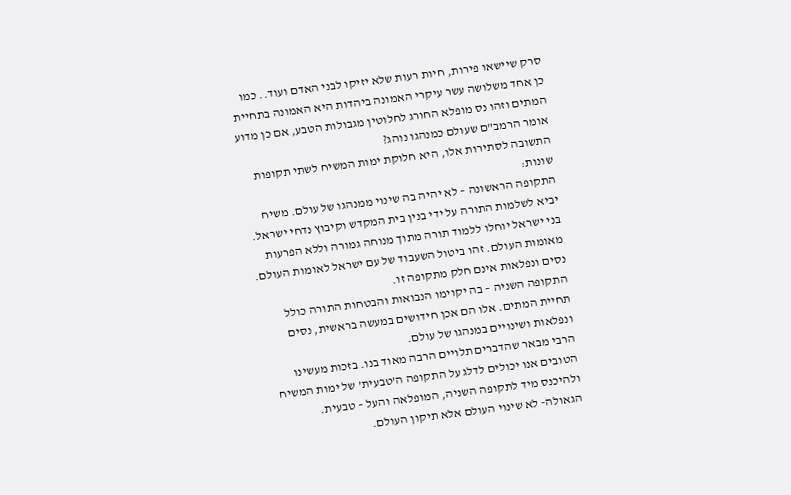סרק שיישאו פירות, חיות רעות שלא יזיקו לבני האדם ועוד.. כמו כן אחד משלושה עשר עיקרי האמונה ביהדות היא האמונה בתחיית המתים וזהו נס מופלא החורג לחלוטין מגבולות הטבע, אם כן מדוע אומר הרמב"ם שעולם כמנהגו נוהג?
התשובה לסתירות אלו, היא חלוקת ימות המשיח לשתי תקופות שונות:
התקופה הראשונה – לא יהיה בה שינוי ממנהגו של עולם. משיח יביא לשלמות התורה על ידי בנין בית המקדש וקיבוץ נדחי ישראל. בני ישראל יוחלו ללמוד תורה מתוך מנוחה גמורה וללא הפרעות מאומות העולם. זהו ביטול השעבוד של עם ישראל לאומות העולם. נסים ונפלאות אינם חלק מתקופה זו.
התקופה השניה – בה יקוימו הנבואות והבטחות התורה כולל תחיית המתים. אלו הם אכן חידושים במעשה בראשית, נסים ונפלאות ושינויים במנהגו של עולם.
הרבי מבאר שהדברים תלויים הרבה מאוד בנו. בזכות מעשינו הטובים אנו יכולים לדלג על התקופה ה’טבעית’ של ימות המשיח ולהיכנס מיד לתקופה השניה, המופלאה והעל – טבעית.
הגאולה- לא שינוי העולם אלא תיקון העולם.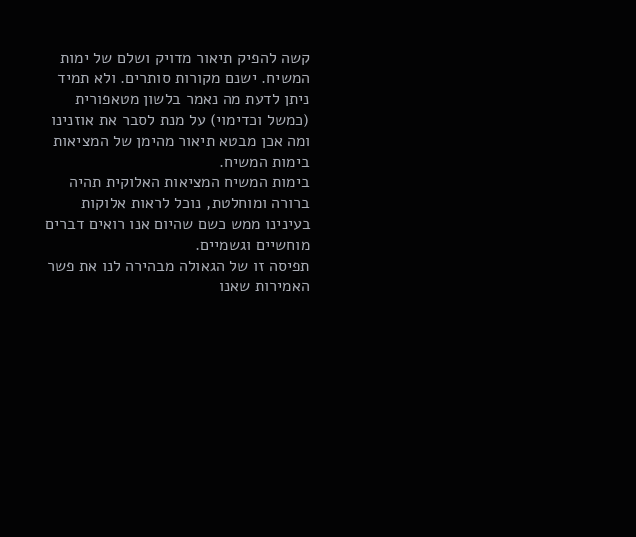קשה להפיק תיאור מדויק ושלם של ימות המשיח. ישנם מקורות סותרים. ולא תמיד ניתן לדעת מה נאמר בלשון מטאפורית (כמשל וכדימוי) על מנת לסבר את אוזנינו ומה אכן מבטא תיאור מהימן של המציאות בימות המשיח.
בימות המשיח המציאות האלוקית תהיה ברורה ומוחלטת, נוכל לראות אלוקות בעינינו ממש כשם שהיום אנו רואים דברים מוחשיים וגשמיים.
תפיסה זו של הגאולה מבהירה לנו את פשר האמירות שאנו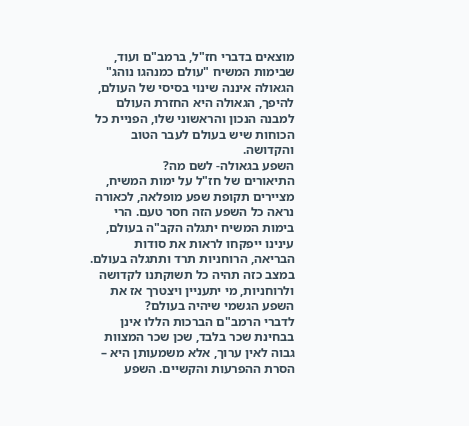מוצאים בדברי חז"ל, ברמב"ם ועוד, שבימות המשיח "עולם כמנהגו נוהג" הגאולה איננה שינוי בסיסי של העולם, להיפך, הגאולה היא החזרת העולם למבנה הנכון והראשוני שלו, הפניית כל הכוחות שיש בעולם לעבר הטוב והקדושה.
השפע בגאולה- לשם מה?
התיאורים של חז"ל על ימות המשיח, מציירים תקופת שפע מופלאה, לכאורה נראה כל השפע הזה חסר טעם. הרי בימות המשיח יתגלה הקב"ה בעולם, עינינו ייפקחו לראות את סודות הבריאה, הרוחניות תרד ותתגלה בעולם. במצב כזה תהיה כל תשוקתנו לקדושה ולרוחניות, מי יתעניין ויצטרך אז את השפע הגשמי שיהיה בעולם?
לדברי הרמב"ם הברכות הללו אינן בבחינת שכר בלבד, שכן שכר המצוות גבוה לאין ערוך, אלא משמעותן היא – הסרת ההפרעות והקשיים. השפע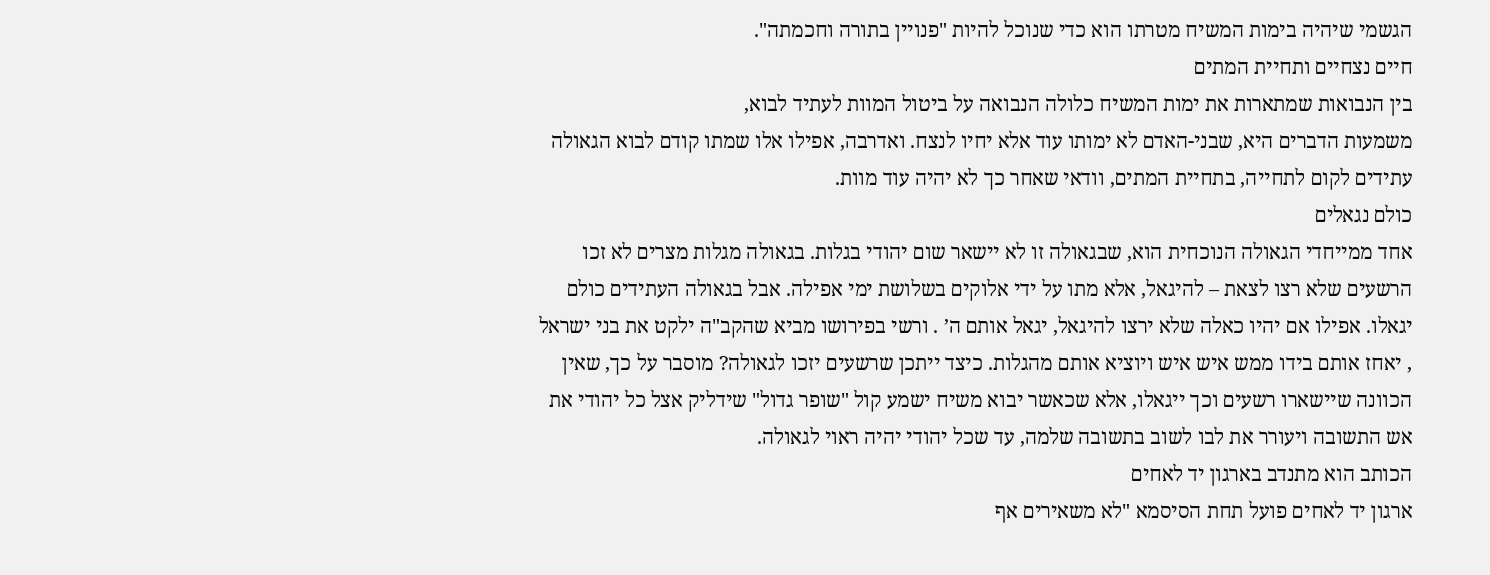הגשמי שיהיה בימות המשיח מטרתו הוא כדי שנוכל להיות "פנויין בתורה וחכמתה".
חיים נצחיים ותחיית המתים
בין הנבואות שמתארות את ימות המשיח כלולה הנבואה על ביטול המוות לעתיד לבוא,
משמעות הדברים היא, שבני-האדם לא ימותו עוד אלא יחיו לנצח. ואדרבה, אפילו אלו שמתו קודם לבוא הגאולה עתידים לקום לתחייה, בתחיית המתים, וודאי שאחר כך לא יהיה עוד מוות.
כולם נגאלים
אחד ממייחדי הגאולה הנוכחית הוא, שבגאולה זו לא יישאר שום יהודי בגלות. בגאולה מגלות מצרים לא זכו הרשעים שלא רצו לצאת – להיגאל, אלא מתו על ידי אלוקים בשלושת ימי אפילה. אבל בגאולה העתידים כולם יגאלו. אפילו אם יהיו כאלה שלא ירצו להיגאל, יגאל אותם ה’ . ורשי בפירושו מביא שהקב"ה ילקט את בני ישראל , יאחז אותם בידו ממש איש איש ויוציא אותם מהגלות. כיצד ייתכן שרשעים יזכו לגאולה? מוסבר על כך, שאין הכוונה שיישארו רשעים וכך ייגאלו, אלא שכאשר יבוא משיח ישמע קול "שופר גדול" שידליק אצל כל יהודי את אש התשובה ויעורר את לבו לשוב בתשובה שלמה, עד שכל יהודי יהיה ראוי לגאולה.
הכותב הוא מתנדב בארגון יד לאחים
ארגון יד לאחים פועל תחת הסיסמא "לא משאירים אף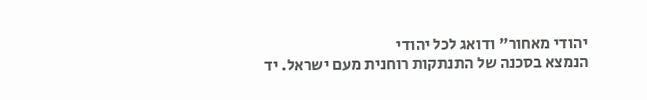יהודי מאחור" ודואג לכל יהודי
הנמצא בסכנה של התנתקות רוחנית מעם ישראל. יד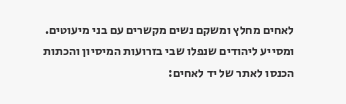לאחים מחלץ ומשקם נשים מקשרים עם בני מיעוטים. ומסייע ליהודים שנפלו שבי בזרועות המיסיון והכתות
הכנסו לאתר של יד לאחים: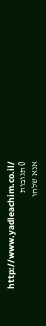http://www.yadleachim.co.il/
0 תגובות
אנא שלחו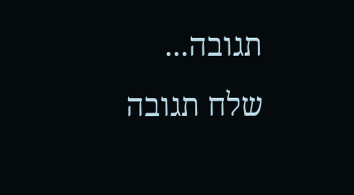תגובה...
שלח תגובה